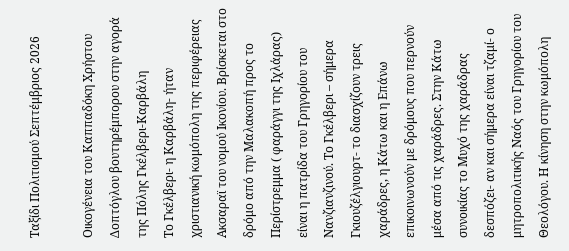Ταξίδι Πολιτισμού Σεπτέμβριος 2026

Οικογένεια του Καππαδόκη Χρήστου Δοπτόγλου βουτηρέμπορου στην αγορά της Πόλης Γκέλβερι-Καρβάλη
Το Γκέλβερι- η Καρβάλη- ήταν χριστιανική κωμόπολη της περιφέρειας Ακσαραϊ του νομού Ικονίου. Βρίσκεται στο δρόμο από την Μαλακοπή προς το Περίστρεμμα ( φαράγγι της Ιχλάρας) είναι η πατρίδα του Γρηγορίου του Νανζιανζινού. Το Γκέλβερι – σήμερα Γκιουζέλγιουρτ- το διασχίζουν τρεις χαράδρες, η Κάτω και η Επάνω επικοινωνούν με δρόμους που περνούν μέσα από τις χαράδρες. Στην Κάτω συνοικίας το Μυχό της χαράδρας δεσπόζει- αν και σήμερα είναι τζαμί- ο μητροπολιτικής Ναός του Γρηγορίου του Θεολόγου. Η κίνηση στην κωμόπολη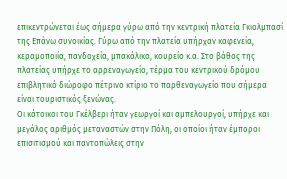επικεντρώνεται έως σήμερα γύρω από την κεντρική πλατεία Γκιολμπασί της Επάνω συνοικίας. Γύρω από την πλατεία υπήρχαν καφενεία, κεραμοποιία, πανδοχεία, μπακάλικο, κουρείο κ.α. Στο βάθος της πλατείας υπήρχε το αρρεναγωγείο, τέρμα του κεντρικού δρόμου επιβλητικό διώροφο πέτρινο κτίριο το παρθεναγωγείο που σήμερα είναι τουριστικός ξενώνας.
Οι κάτοικοι του Γκέλβερι ήταν γεωργοί και αμπελουργοί, υπήρχε και μεγάλος αριθμός μεταναστών στην Πόλη, οι οποίοι ήταν έμποροι επισιτισμού και παντοπώλεις στην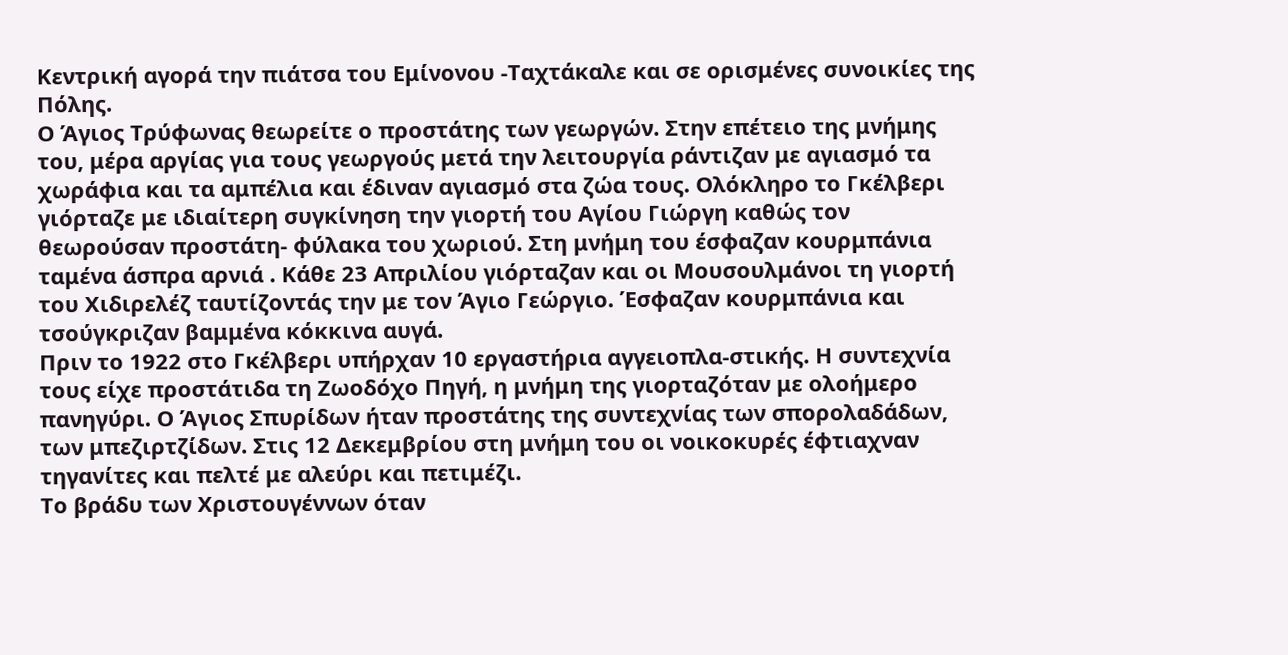Κεντρική αγορά την πιάτσα του Εμίνονου -Ταχτάκαλε και σε ορισμένες συνοικίες της Πόλης.
Ο Άγιος Τρύφωνας θεωρείτε ο προστάτης των γεωργών. Στην επέτειο της μνήμης του, μέρα αργίας για τους γεωργούς μετά την λειτουργία ράντιζαν με αγιασμό τα χωράφια και τα αμπέλια και έδιναν αγιασμό στα ζώα τους. Ολόκληρο το Γκέλβερι γιόρταζε με ιδιαίτερη συγκίνηση την γιορτή του Αγίου Γιώργη καθώς τον θεωρούσαν προστάτη- φύλακα του χωριού. Στη μνήμη του έσφαζαν κουρμπάνια ταμένα άσπρα αρνιά . Κάθε 23 Απριλίου γιόρταζαν και οι Μουσουλμάνοι τη γιορτή του Χιδιρελέζ ταυτίζοντάς την με τον Άγιο Γεώργιο. Έσφαζαν κουρμπάνια και τσούγκριζαν βαμμένα κόκκινα αυγά.
Πριν το 1922 στο Γκέλβερι υπήρχαν 10 εργαστήρια αγγειοπλα-στικής. Η συντεχνία τους είχε προστάτιδα τη Ζωοδόχο Πηγή, η μνήμη της γιορταζόταν με ολοήμερο πανηγύρι. Ο Άγιος Σπυρίδων ήταν προστάτης της συντεχνίας των σπορολαδάδων, των μπεζιρτζίδων. Στις 12 Δεκεμβρίου στη μνήμη του οι νοικοκυρές έφτιαχναν τηγανίτες και πελτέ με αλεύρι και πετιμέζι.
Το βράδυ των Χριστουγέννων όταν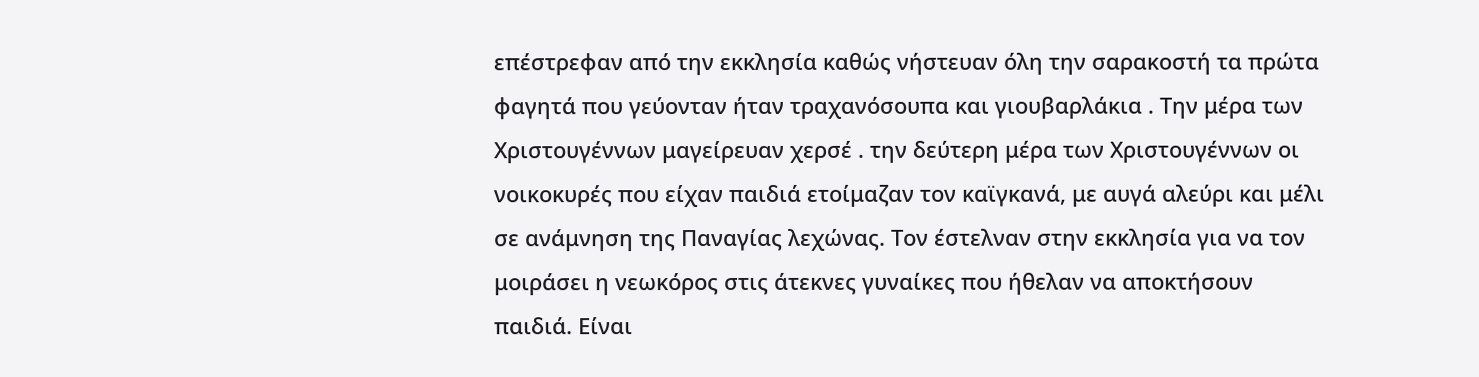επέστρεφαν από την εκκλησία καθώς νήστευαν όλη την σαρακοστή τα πρώτα φαγητά που γεύονταν ήταν τραχανόσουπα και γιουβαρλάκια . Την μέρα των Χριστουγέννων μαγείρευαν χερσέ . την δεύτερη μέρα των Χριστουγέννων οι νοικοκυρές που είχαν παιδιά ετοίμαζαν τον καϊγκανά, με αυγά αλεύρι και μέλι σε ανάμνηση της Παναγίας λεχώνας. Τον έστελναν στην εκκλησία για να τον μοιράσει η νεωκόρος στις άτεκνες γυναίκες που ήθελαν να αποκτήσουν παιδιά. Είναι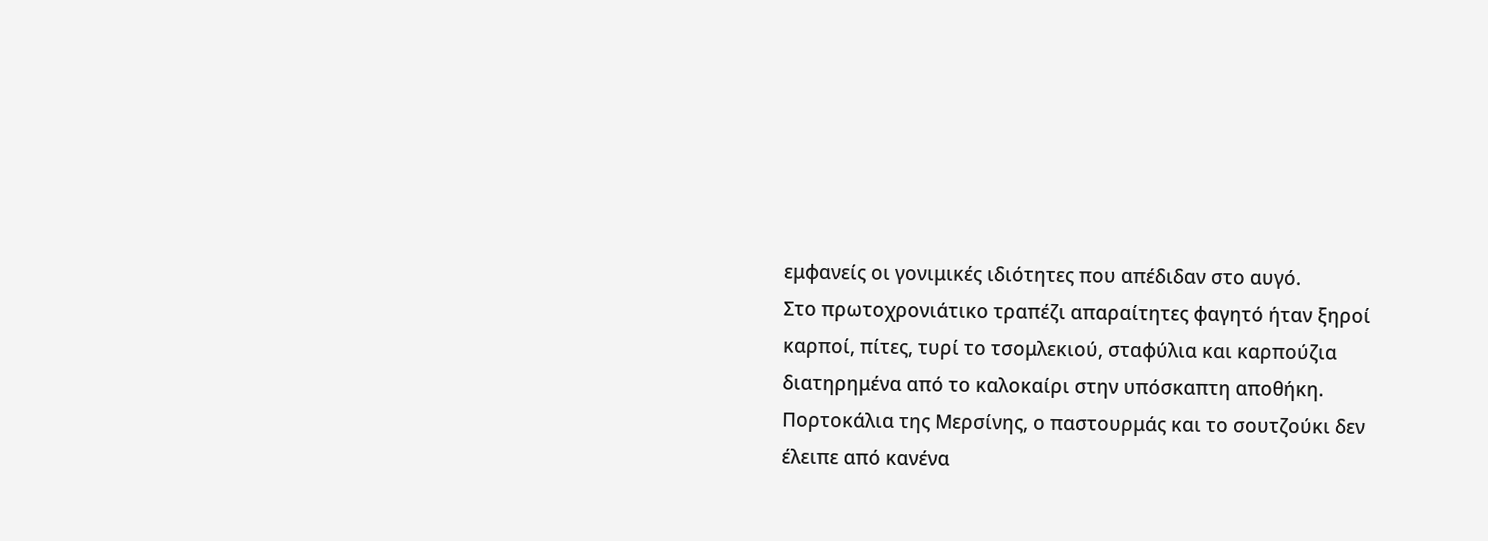εμφανείς οι γονιμικές ιδιότητες που απέδιδαν στο αυγό.
Στο πρωτοχρονιάτικο τραπέζι απαραίτητες φαγητό ήταν ξηροί καρποί, πίτες, τυρί το τσομλεκιού, σταφύλια και καρπούζια διατηρημένα από το καλοκαίρι στην υπόσκαπτη αποθήκη. Πορτοκάλια της Μερσίνης, ο παστουρμάς και το σουτζούκι δεν έλειπε από κανένα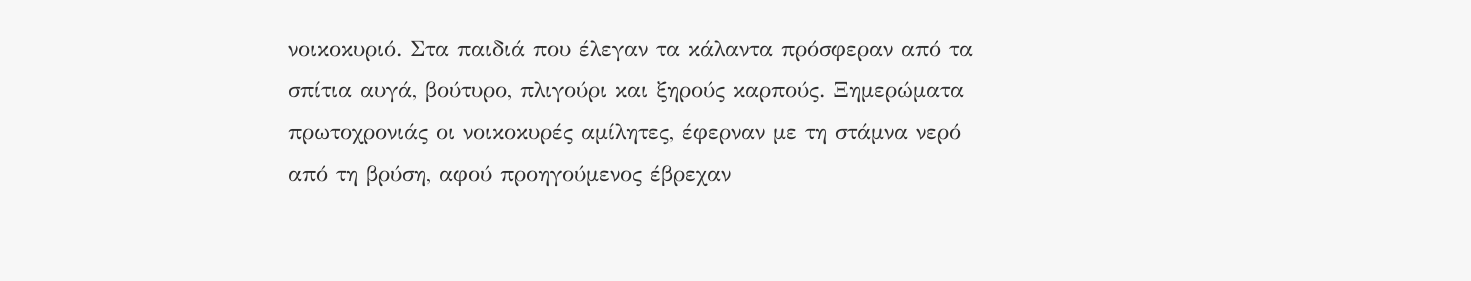νοικοκυριό. Στα παιδιά που έλεγαν τα κάλαντα πρόσφεραν από τα σπίτια αυγά, βούτυρο, πλιγούρι και ξηρούς καρπούς. Ξημερώματα πρωτοχρονιάς οι νοικοκυρές αμίλητες, έφερναν με τη στάμνα νερό από τη βρύση, αφού προηγούμενος έβρεχαν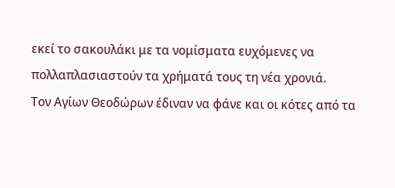εκεί το σακουλάκι με τα νομίσματα ευχόμενες να πολλαπλασιαστούν τα χρήματά τους τη νέα χρονιά.
Τον Αγίων Θεοδώρων έδιναν να φάνε και οι κότες από τα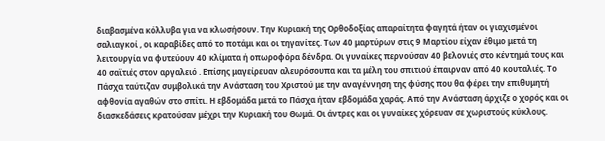διαβασμένα κόλλυβα για να κλωσήσουν. Την Κυριακή της Ορθοδοξίας απαραίτητα φαγητά ήταν οι γιαχισμένοι σαλιαγκοί , οι καραβίδες από το ποτάμι και οι τηγανίτες. Των 40 μαρτύρων στις 9 Μαρτίου είχαν έθιμο μετά τη λειτουργία να φυτεύουν 40 κλίματα ή οπωροφόρα δένδρα. Οι γυναίκες περνούσαν 40 βελονιές στο κέντημά τους και 40 σαϊτιές στον αργαλειό . Επίσης μαγείρευαν αλευρόσουπα και τα μέλη του σπιτιού έπαιρναν από 40 κουταλιές. Το Πάσχα ταύτιζαν συμβολικά την Ανάσταση του Χριστού με την αναγέννηση της φύσης που θα φέρει την επιθυμητή αφθονία αγαθών στο σπίτι. Η εβδομάδα μετά το Πάσχα ήταν εβδομάδα χαράς. Από την Ανάσταση άρχιζε ο χορός και οι διασκεδάσεις κρατούσαν μέχρι την Κυριακή του Θωμά. Οι άντρες και οι γυναίκες χόρευαν σε χωριστούς κύκλους.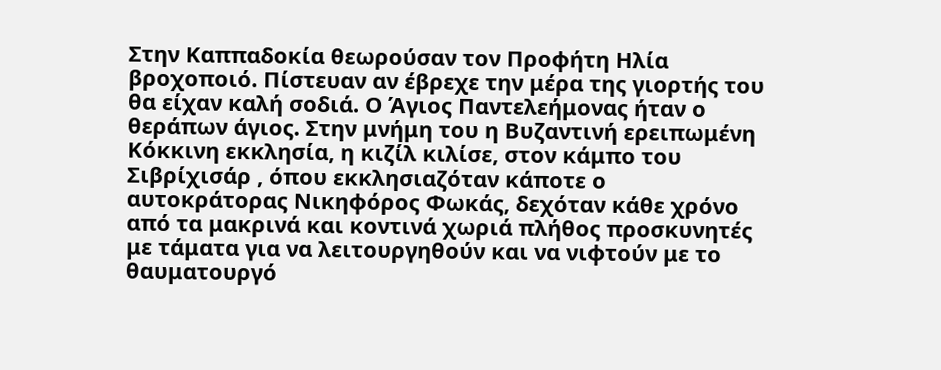Στην Καππαδοκία θεωρούσαν τον Προφήτη Ηλία βροχοποιό. Πίστευαν αν έβρεχε την μέρα της γιορτής του θα είχαν καλή σοδιά. Ο Άγιος Παντελεήμονας ήταν ο θεράπων άγιος. Στην μνήμη του η Βυζαντινή ερειπωμένη Κόκκινη εκκλησία, η κιζίλ κιλίσε, στον κάμπο του Σιβρίχισάρ , όπου εκκλησιαζόταν κάποτε ο αυτοκράτορας Νικηφόρος Φωκάς, δεχόταν κάθε χρόνο από τα μακρινά και κοντινά χωριά πλήθος προσκυνητές με τάματα για να λειτουργηθούν και να νιφτούν με το θαυματουργό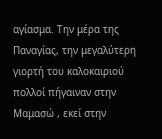αγίασμα. Την μέρα της Παναγίας, την μεγαλύτερη γιορτή του καλοκαιριού πολλοί πήγαιναν στην Μαμασώ , εκεί στην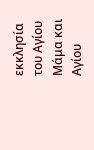εκκλησία του Αγίου Μάμα και Αγίου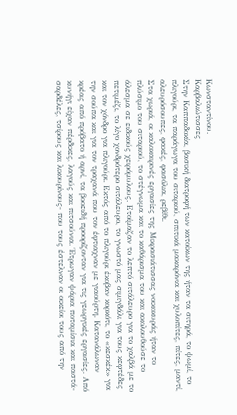Κωνσταντίνου.
Καρβαλιώτισσες
Στην Καππαδοκία, βασική διατροφή των κατοίκων της ήταν τα σιτηρά, το ψωμί, το πλιγούρι, τα παράγωγα του σιταριού, σπιτικά μακαρόνια και χυλοπίτες, πίτες, μαντί, αλευρόσουπες, φακές, φασόλια, ρεβίθι.
Στα χωριά, οι καλοκαιρινές εργασίες της Μικρασιάτισσας νοικοκυράς ήταν το πλύσιμο του σιταριού, το στέγνωμα και το καθάρισμα του και ακολουθούσε το άλεσμα σε ειδικούς χειρόμυλους. Ετοίμαζαν το λεπτό σιτάλευρο για το χαλβά με το πετιμέζι, το λίγο χονδρότερο σιτάλευρο, το γνωστό μας σιμιγδάλι για τους κεφτέδες και τον χόνδρο για πλιγούρι. Εκτός από το πλιγούρι έκοβαν κορκότι, το «κεσκέκ» για την σούπα και για τον τραχανά που τον έφτιαχναν με γιαούρτη. Κατανάλωναν κρέας από πρόβατο ή αρνί, τα βοοειδή προορίζονταν για τις γεωργικές εργασίες. Από κυνήγι είχαν πέρδικες, λαγούς και πιτσούνια. Έτρωγαν ψάρια ποταμίσια και παστά- σαρδέλες, τσίρους και λικουρίνους- που τους έστελναν οι οικείοι τους από την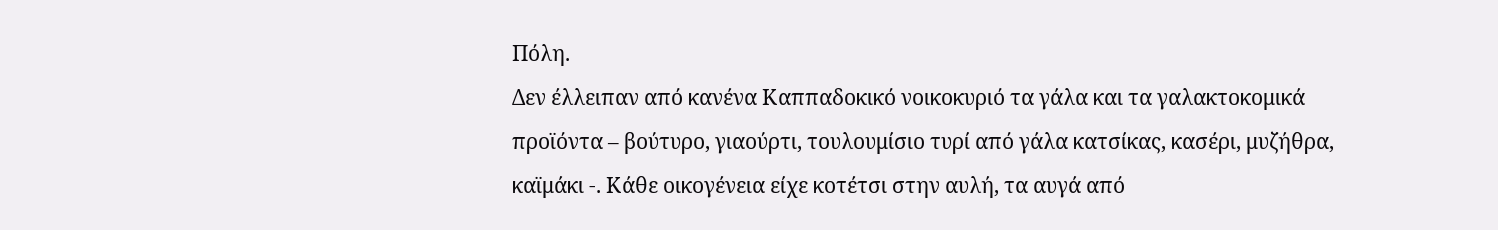Πόλη.
Δεν έλλειπαν από κανένα Καππαδοκικό νοικοκυριό τα γάλα και τα γαλακτοκομικά προϊόντα – βούτυρο, γιαούρτι, τουλουμίσιο τυρί από γάλα κατσίκας, κασέρι, μυζήθρα, καϊμάκι -. Κάθε οικογένεια είχε κοτέτσι στην αυλή, τα αυγά από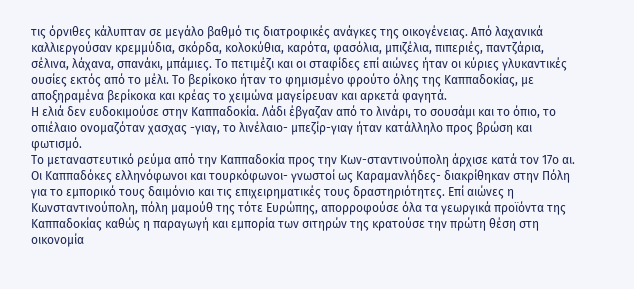τις όρνιθες κάλυπταν σε μεγάλο βαθμό τις διατροφικές ανάγκες της οικογένειας. Από λαχανικά καλλιεργούσαν κρεμμύδια, σκόρδα, κολοκύθια, καρότα, φασόλια, μπιζέλια, πιπεριές, παντζάρια, σέλινα, λάχανα, σπανάκι, μπάμιες. Το πετιμέζι και οι σταφίδες επί αιώνες ήταν οι κύριες γλυκαντικές ουσίες εκτός από το μέλι. Το βερίκοκο ήταν το φημισμένο φρούτο όλης της Καππαδοκίας, με αποξηραμένα βερίκοκα και κρέας το χειμώνα μαγείρευαν και αρκετά φαγητά.
Η ελιά δεν ευδοκιμούσε στην Καππαδοκία. Λάδι έβγαζαν από το λινάρι, το σουσάμι και το όπιο, το οπιέλαιο ονομαζόταν χασχας -γιαγ, το λινέλαιο- μπεζίρ-γιαγ ήταν κατάλληλο προς βρώση και φωτισμό.
Το μεταναστευτικό ρεύμα από την Καππαδοκία προς την Κων-σταντινούπολη άρχισε κατά τον 17ο αι. Οι Καππαδόκες ελληνόφωνοι και τουρκόφωνοι- γνωστοί ως Καραμανλήδες- διακρίθηκαν στην Πόλη για το εμπορικό τους δαιμόνιο και τις επιχειρηματικές τους δραστηριότητες. Επί αιώνες η Κωνσταντινούπολη, πόλη μαμούθ της τότε Ευρώπης, απορροφούσε όλα τα γεωργικά προϊόντα της Καππαδοκίας καθώς η παραγωγή και εμπορία των σιτηρών της κρατούσε την πρώτη θέση στη οικονομία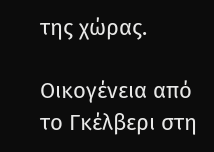της χώρας.

Οικογένεια από το Γκέλβερι στη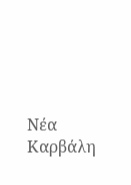Νέα Καρβάλη